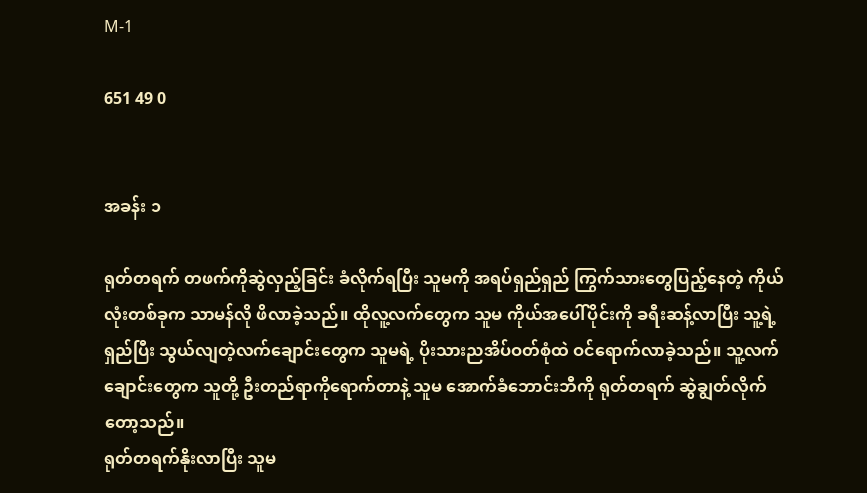M-1

651 49 0


အခန်း ၁

ရုတ်တရက် တဖက်ကိုဆွဲလှည့်ခြင်း ခံလိုက်ရပြီး သူမကို အရပ်ရှည်ရှည် ကြွက်သားတွေပြည့်နေတဲ့ ကိုယ်လုံးတစ်ခုက သာမန်လို ဖိလာခဲ့သည်။ ထိုလူ့လက်တွေက သူမ ကိုယ်အပေါ်ပိုင်းကို ခရီးဆန့်လာပြီး သူ့ရဲ့ ရှည်ပြီး သွယ်လျတဲ့လက်ချောင်းတွေက သူမရဲ့ ပိုးသားညအိပ်ဝတ်စုံထဲ ဝင်ရောက်လာခဲ့သည်။ သူ့လက်ချောင်းတွေက သူတို့ ဦးတည်ရာကိုရောက်တာနဲ့ သူမ အောက်ခံဘောင်းဘီကို ရုတ်တရက် ဆွဲချွတ်လိုက်တော့သည်။
ရုတ်တရက်နိုးလာပြီး သူမ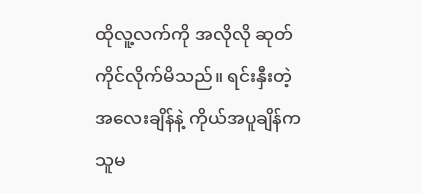ထိုလူ့လက်ကို အလိုလို ဆုတ်ကိုင်လိုက်မိသည်။ ရင်းနှီးတဲ့ အလေးချိန်နဲ့ ကိုယ်အပူချိန်က သူမ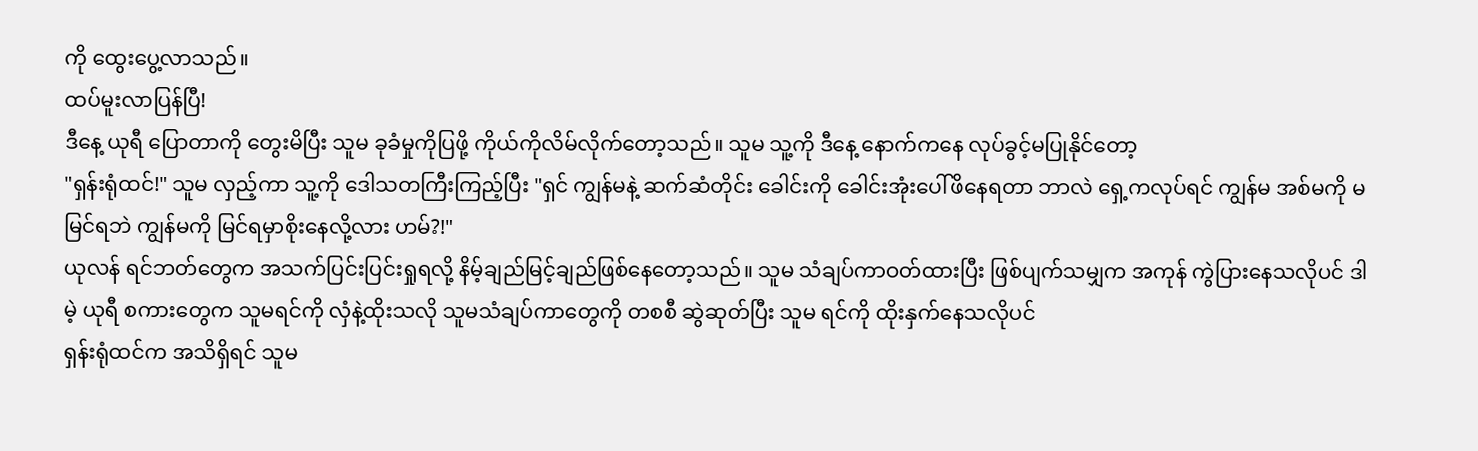ကို ထွေးပွေ့လာသည်။
ထပ်မူးလာပြန်ပြီ!
ဒီနေ့ ယုရီ ပြောတာကို တွေးမိပြီး သူမ ခုခံမှုကိုပြဖို့ ကိုယ်ကိုလိမ်လိုက်တော့သည်။ သူမ သူ့ကို ဒီနေ့ နောက်ကနေ လုပ်ခွင့်မပြုနိုင်တော့
"ရှန်းရုံထင်!" သူမ လှည့်ကာ သူ့ကို ဒေါသတကြီးကြည့်ပြီး "ရှင် ကျွန်မနဲ့ ဆက်ဆံတိုင်း ခေါင်းကို ခေါင်းအုံးပေါ်ဖိနေရတာ ဘာလဲ ရှေ့ကလုပ်ရင် ကျွန်မ အစ်မကို မမြင်ရဘဲ ကျွန်မကို မြင်ရမှာစိုးနေလို့လား ဟမ်?!"
ယုလန် ရင်ဘတ်တွေက အသက်ပြင်းပြင်းရှုရလို့ နိမ့်ချည်မြင့်ချည်ဖြစ်နေတော့သည်။ သူမ သံချပ်ကာဝတ်ထားပြီး ဖြစ်ပျက်သမျှက အကုန် ကွဲပြားနေသလိုပင် ဒါမဲ့ ယုရီ စကားတွေက သူမရင်ကို လှံနဲ့ထိုးသလို သူမသံချပ်ကာတွေကို တစစီ ဆွဲဆုတ်ပြီး သူမ ရင်ကို ထိုးနှက်နေသလိုပင်
ရှန်းရုံထင်က အသိရှိရင် သူမ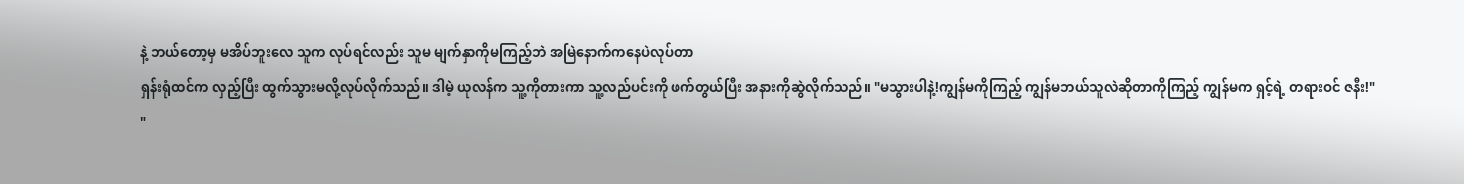နဲ့ ဘယ်တော့မှ မအိပ်ဘူးလေ သူက လုပ်ရင်လည်း သူမ မျက်နှာကိုမကြည့်ဘဲ အမြဲနောက်ကနေပဲလုပ်တာ
ရှန်းရုံထင်က လှည့်ပြီး ထွက်သွားမလို့လုပ်လိုက်သည်။ ဒါမဲ့ ယုလန်က သူ့ကိုတားကာ သူ့လည်ပင်းကို ဖက်တွယ်ပြီး အနားကိုဆွဲလိုက်သည်။ "မသွားပါနဲ့!ကျွန်မကိုကြည့် ကျွန်မဘယ်သူလဲဆိုတာကိုကြည့် ကျွန်မက ရှင့်ရဲ့ တရားဝင် ဇနီး!"
"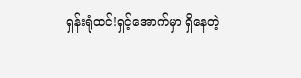ရှန်းရုံထင်!ရှင့်အောက်မှာ ရှိနေတဲ့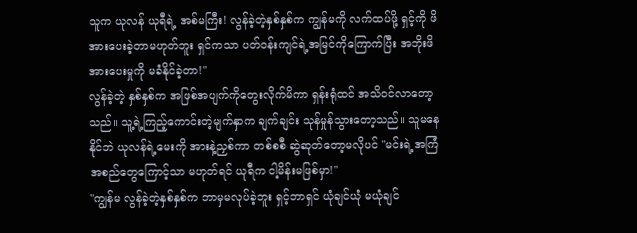သူက ယုလန် ယုရီရဲ့ အစ်မကြီး! လွန်ခဲ့တဲ့နှစ်နှစ်က ကျွန်မကို လက်ထပ်ဖို့ ရှင့်ကို ဖိအားပေးခဲ့တာမဟုတ်ဘူး ရှင်ကသာ ပတ်ဝန်းကျင်ရဲ့အမြင်ကိုကြောက်ပြီး အဘိုးဖိအားပေးမှုကို မခံနိုင်ခဲ့တာ!"
လွန်ခဲ့တဲ့ နှစ်နှစ်က အဖြစ်အပျက်ကိုတွေးလိုက်မိကာ ရှန်းရုံထင် အသိဝင်လာတော့သည်။ သူ့ရဲ့ကြည့်ကောင်းတဲ့မျက်နှာက ချက်ချင်း သုန်မှုန်သွားတော့သည်။ သူမနေနိုင်ဘဲ ယုလန်ရဲ့မေးကို အားနဲ့ညှစ်ကာ တစ်စစီ ဆွဲဆုတ်တော့မလိုပင် "မင်းရဲ့အကြံအစည်တွေကြောင့်သာ မဟုတ်ရင် ယုရီက ငါ့မိန်းမဖြစ်မှာ!"
"ကျွန်မ လွန်ခဲ့တဲ့နှစ်နှစ်က ဘာမှမလုပ်ခဲ့ဘူး ရှင့်ဘာရှင် ယုံချင်ယုံ မယုံချင်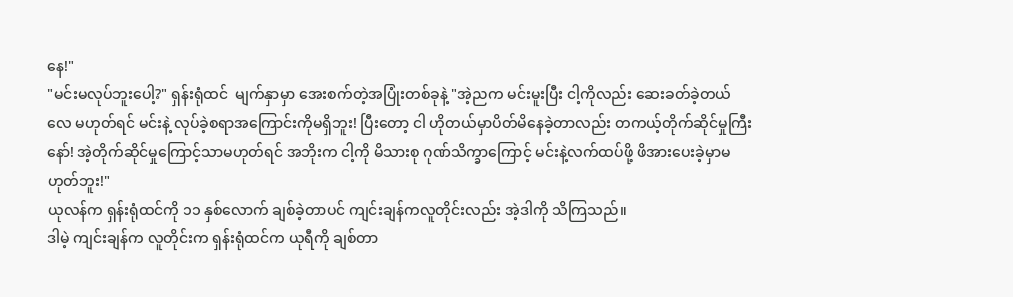နေ!"
"မင်းမလုပ်ဘူးပေါ့?" ရှန်းရုံထင်  မျက်နှာမှာ အေးစက်တဲ့အပြုံးတစ်ခုနဲ့ "အဲ့ညက မင်းမူးပြီး ငါ့ကိုလည်း ဆေးခတ်ခဲ့တယ်လေ မဟုတ်ရင် မင်းနဲ့ လုပ်ခဲ့စရာအကြောင်းကိုမရှိဘူး! ပြီးတော့ ငါ ဟိုတယ်မှာပိတ်မိနေခဲ့တာလည်း တကယ့်တိုက်ဆိုင်မှုကြီးနော်! အဲ့တိုက်ဆိုင်မှုကြောင့်သာမဟုတ်ရင် အဘိုးက ငါ့ကို မိသားစု ဂုဏ်သိက္ခာကြောင့် မင်းနဲ့လက်ထပ်ဖို့ ဖိအားပေးခဲ့မှာမဟုတ်ဘူး!"
ယုလန်က ရှန်းရုံထင်ကို ၁၁ နှစ်လောက် ချစ်ခဲ့တာပင် ကျင်းချန်ကလူတိုင်းလည်း အဲ့ဒါကို သိကြသည်။
ဒါမဲ့ ကျင်းချန်က လူတိုင်းက ရှန်းရုံထင်က ယုရီကို ချစ်တာ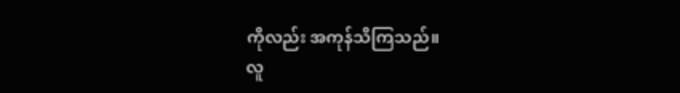ကိုလည်း အကုန်သိကြသည်။
လူ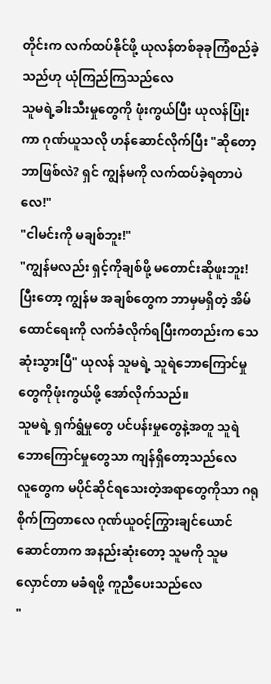တိုင်းက လက်ထပ်နိုင်ဖို့ ယုလန်တစ်ခုခုကြံစည်ခဲ့သည်ဟု ယုံကြည်ကြသည်လေ
သူမရဲ့ခါးသီးမှုတွေကို ဖုံးကွယ်ပြီး ယုလန်ပြုံးကာ ဂုဏ်ယူသလို ဟန်ဆောင်လိုက်ပြီး "ဆိုတော့ဘာဖြစ်လဲ? ရှင် ကျွန်မကို လက်ထပ်ခဲ့ရတာပဲလေ!"
"ငါမင်းကို မချစ်ဘူး!"
"ကျွန်မလည်း ရှင့်ကိုချစ်ဖို့ မတောင်းဆိုဖူးဘူး! ပြီးတော့ ကျွန်မ အချစ်တွေက ဘာမှမရှိတဲ့ အိမ်ထောင်ရေးကို လက်ခံလိုက်ရပြီးကတည်းက သေဆုံးသွားပြီ" ယုလန် သူမရဲ့ သူရဲဘောကြောင်မှုတွေကိုဖုံးကွယ်ဖို့ အော်လိုက်သည်။
သူမရဲ့ ရှက်ရွံမှုတွေ ပင်ပန်းမှုတွေနဲ့အတူ သူရဲဘောကြောင်မှုတွေသာ ကျန်ရှိတော့သည်လေ
လူတွေက မပိုင်ဆိုင်ရသေးတဲ့အရာတွေကိုသာ ဂရုစိုက်ကြတာလေ ဂုဏ်ယူဝင့်ကြွားချင်ယောင်ဆောင်တာက အနည်းဆုံးတော့ သူမကို သူမ လှောင်တာ မခံရဖို့ ကူညီပေးသည်လေ
"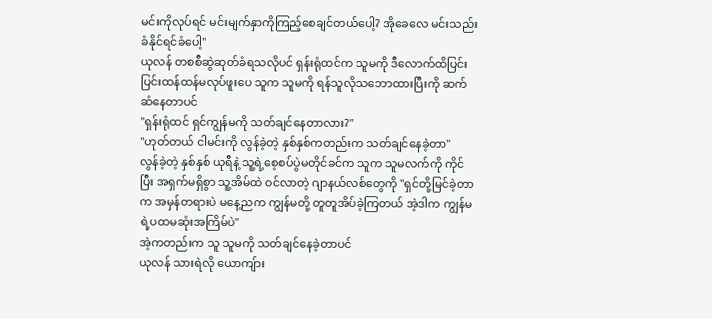မင်းကိုလုပ်ရင် မင်းမျက်နှာကိုကြည့်စေချင်တယ်ပေါ့? အိုခေလေ မင်းသည်းခံနိုင်ရင်ခံပေါ့"
ယုလန် တစစီဆွဲဆုတ်ခံရသလိုပင် ရှန်းရုံထင်က သူမကို ဒီလောက်ထိပြင်းပြင်းထန်ထန်မလုပ်ဖူးပေ သူက သူမကို ရန်သူလိုသဘောထားပြီးကို ဆက်ဆံနေတာပင်
"ရှန်းရုံထင် ရှင်ကျွန်မကို သတ်ချင်နေတာလား?"
"ဟုတ်တယ် ငါမင်းကို လွန်ခဲ့တဲ့ နှစ်နှစ်ကတည်းက သတ်ချင်နေခဲ့တာ"
လွန်ခဲ့တဲ့ နှစ်နှစ် ယုရီနဲ့ သူ့ရဲ့စေ့စပ်ပွဲမတိုင်ခင်က သူက သူမလက်ကို ကိုင်ပြီး အရှက်မရှိစွာ သူ့အိမ်ထဲ ဝင်လာတဲ့ ဂျာနယ်လစ်တွေကို "ရှင်တို့မြင်ခဲ့တာက အမှန်တရားပဲ မနေ့ညက ကျွန်မတို့ တူတူအိပ်ခဲ့ကြတယ် အဲ့ဒါက ကျွန်မရဲ့ပထမဆုံးအကြိမ်ပဲ"
အဲ့ကတည်းက သူ သူမကို သတ်ချင်နေခဲ့တာပင်
ယုလန် သားရဲလို ယောကျ်ား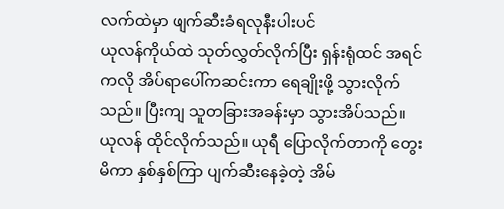လက်ထဲမှာ ဖျက်ဆီးခံရလုနီးပါးပင်
ယုလန်ကိုယ်ထဲ သုတ်လွှတ်လိုက်ပြီး ရှန်းရုံထင် အရင်ကလို အိပ်ရာပေါ်ကဆင်းကာ ရေချိုးဖို့ သွားလိုက်သည်။ ပြီးကျ သူတခြားအခန်းမှာ သွားအိပ်သည်။
ယုလန် ထိုင်လိုက်သည်။ ယုရီ ပြောလိုက်တာကို တွေးမိကာ နှစ်နှစ်ကြာ ပျက်ဆီးနေခဲ့တဲ့ အိမ်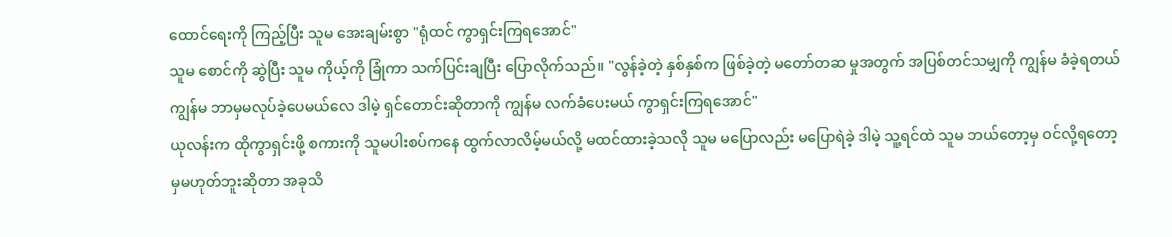ထောင်ရေးကို ကြည့်ပြီး သူမ အေးချမ်းစွာ "ရုံထင် ကွာရှင်းကြရအောင်"
သူမ စောင်ကို ဆွဲပြီး သူမ ကိုယ့်ကို ခြုံကာ သက်ပြင်းချပြီး ပြောလိုက်သည်။ "လွန်ခဲ့တဲ့ နှစ်နှစ်က ဖြစ်ခဲ့တဲ့ မတော်တဆ မှုအတွက် အပြစ်တင်သမျှကို ကျွန်မ ခံခဲ့ရတယ် ကျွန်မ ဘာမှမလုပ်ခဲ့ပေမယ်လေ ဒါမဲ့ ရှင်တောင်းဆိုတာကို ကျွန်မ လက်ခံပေးမယ် ကွာရှင်းကြရအောင်"
ယုလန်းက ထိုကွာရှင်းဖို့ စကားကို သူမပါးစပ်ကနေ ထွက်လာလိမ့်မယ်လို့ မထင်ထားခဲ့သလို သူမ မပြောလည်း မပြောရဲခဲ့ ဒါမဲ့ သူ့ရင်ထဲ သူမ ဘယ်တော့မှ ဝင်လို့ရတော့မှမဟုတ်ဘူးဆိုတာ အခုသိ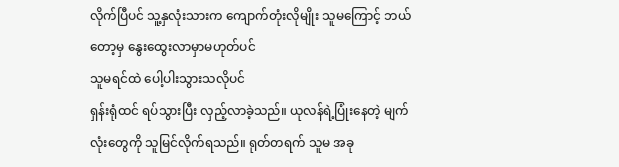လိုက်ပြီပင် သူ့နှလုံးသားက ကျောက်တုံးလိုမျိုး သူမကြောင့် ဘယ်တော့မှ နွေးထွေးလာမှာမဟုတ်ပင်
သူမရင်ထဲ ပေါ့ပါးသွားသလိုပင်
ရှန်းရုံထင် ရပ်သွားပြီး လှည့်လာခဲ့သည်။ ယုလန်ရဲ့ပြုံးနေတဲ့ မျက်လုံးတွေကို သူမြင်လိုက်ရသည်။ ရုတ်တရက် သူမ အခု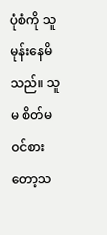ပုံစံကို သူမုန်းနေမိသည်။ သူမ စိတ်မဝင်စားတော့သ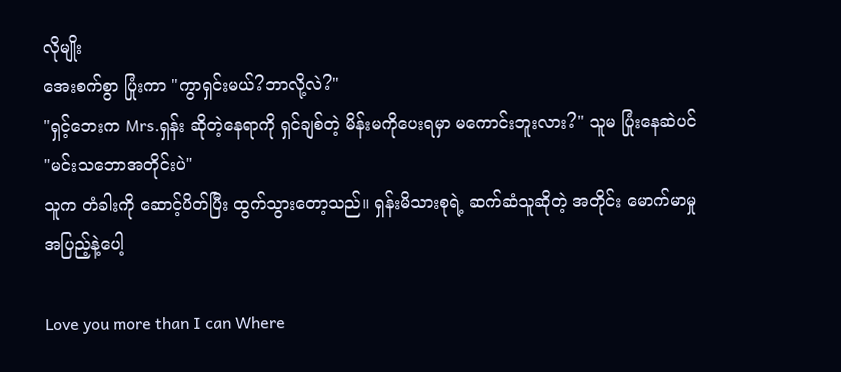လိုမျိုး
အေးစက်စွာ ပြုံးကာ "ကွာရှင်းမယ်?ဘာလို့လဲ?"
"ရှင့်ဘေးက Mrs.ရှန်း ဆိုတဲ့နေရာကို ရှင်ချစ်တဲ့ မိန်းမကိုပေးရမှာ မကောင်းဘူးလား?" သူမ ပြုံးနေဆဲပင်
"မင်းသဘောအတိုင်းပဲ"
သူက တံခါးကို ဆောင့်ပိတ်ပြီး ထွက်သွားတော့သည်။ ရှန်းမိသားစုရဲ့ ဆက်ဆံသူဆိုတဲ့ အတိုင်း မောက်မာမှုအပြည့်နဲ့ပေါ့

Love you more than I can Where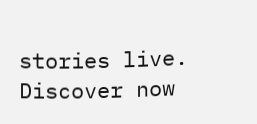stories live. Discover now